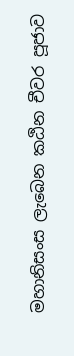මහානිසංස ලැබෙන කඨින චීවර පූජාව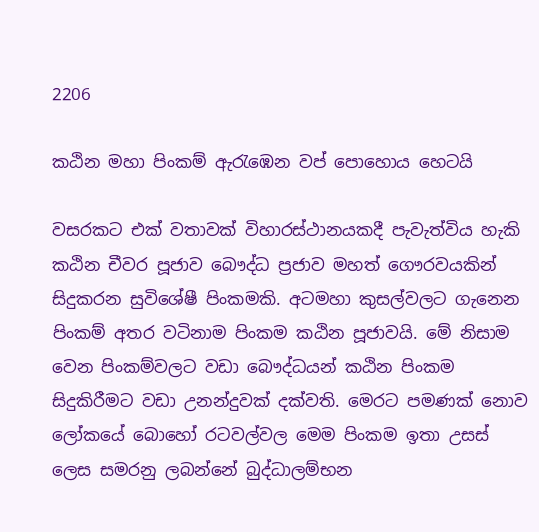2206

කඨින මහා පිංකම් ඇරැඹෙන වප් පොහොය හෙටයි

වසරකට එක් වතාවක් විහාරස්ථානයකදී පැවැත්විය හැකි කඨින චීවර පූජාව බෞද්ධ ප්‍රජාව මහත් ගෞරවයකින් සිදුකරන සුවිශේෂී පිංකමකි. අටමහා කුසල්වලට ගැනෙන පිංකම් අතර වටිනාම පිංකම කඨින පූජාවයි. මේ නිසාම වෙන පිංකම්වලට වඩා බෞද්ධයන් කඨින පිංකම සිදුකිරීමට වඩා උනන්දුවක් දක්වති. මෙරට පමණක් නොව ලෝකයේ බොහෝ රටවල්වල මෙම පිංකම ඉතා උසස් ලෙස සමරනු ලබන්නේ බුද්ධාලම්භන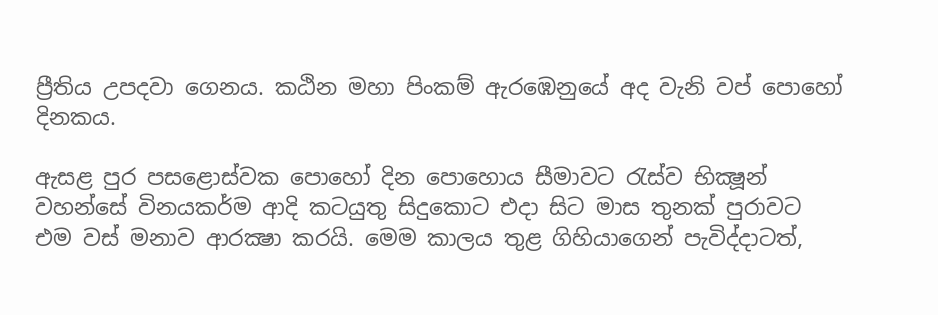ප්‍රීතිය උපදවා ගෙනය. කඨින මහා පිංකම් ඇරඹෙනුයේ අද වැනි වප් පොහෝ දිනකය.

ඇසළ පුර පසළොස්වක පොහෝ දින පොහොය සීමාවට රැස්ව භික්‍ෂූන් වහන්සේ විනයකර්ම ආදි කටයුතු සිදුකොට එදා සිට මාස තුනක් පුරාවට එම වස් මනාව ආරක්‍ෂා කරයි. මෙම කාලය තුළ ගිහියාගෙන් පැවිද්දාටත්,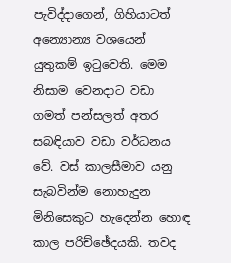පැවිද්දාගෙන්, ගිහියාටත් අන්‍යොන්‍ය වශයෙන් යුතුකම් ඉටුවෙති. මෙම නිසාම වෙනදාට වඩා ගමත් පන්සලත් අතර සබඳියාව වඩා වර්ධනය වේ. වස් කාලසීමාව යනු සැබවින්ම නොහැදුන මිනිසෙකුට හැදෙන්න හොඳ කාල පරිච්ඡේදයකි. තවද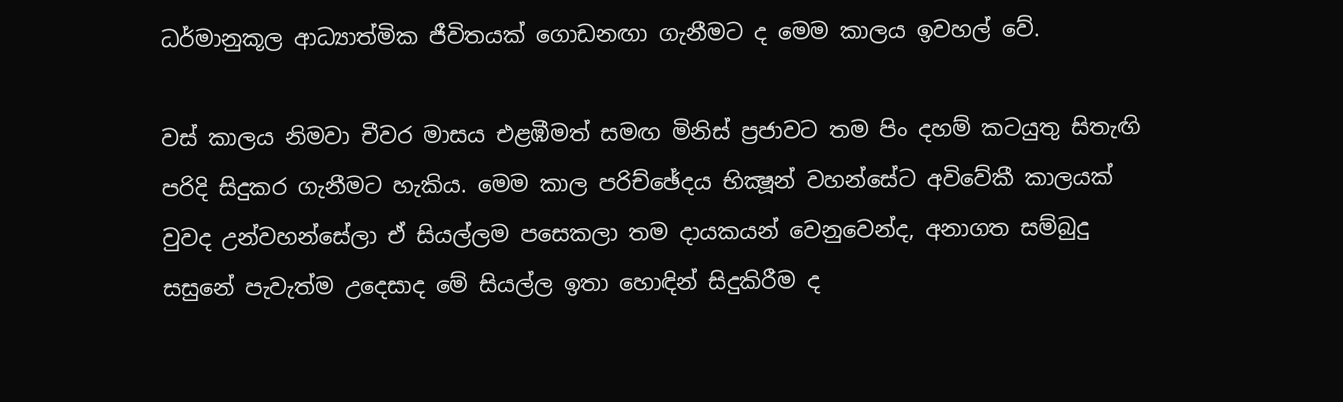ධර්මානුකූල ආධ්‍යාත්මික ජීවිතයක් ගොඩනඟා ගැනීමට ද මෙම කාලය ඉවහල් වේ.

වස් කාලය නිමවා චීවර මාසය එළඹීමත් සමඟ මිනිස් ප්‍රජාවට තම පිං දහම් කටයුතු සිතැඟි පරිදි සිදුකර ගැනීමට හැකිය. මෙම කාල පරිච්ඡේදය භික්‍ෂූන් වහන්සේට අවිවේකී කාලයක් වුවද උන්වහන්සේලා ඒ සියල්ලම පසෙකලා තම දායකයන් වෙනුවෙන්ද, අනාගත සම්බුදු සසුනේ පැවැත්ම උදෙසාද මේ සියල්ල ඉතා හොඳින් සිදුකිරීම ද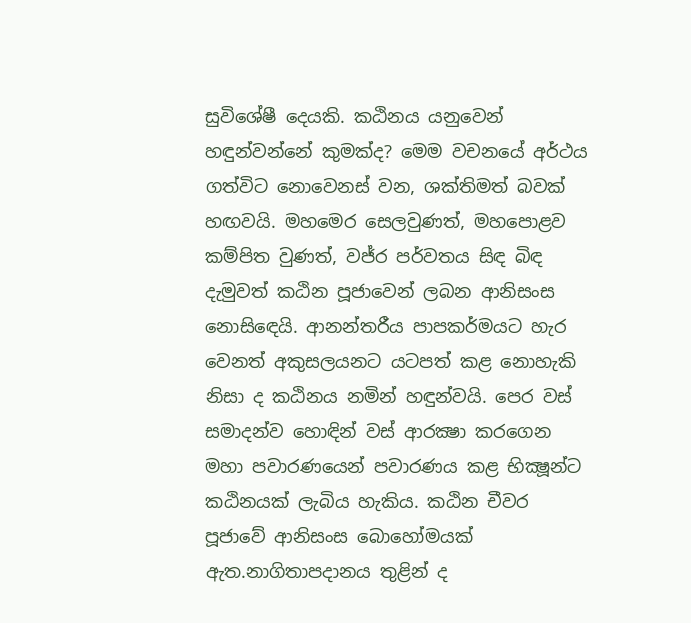සුවිශේෂී දෙයකි. කඨිනය යනුවෙන් හඳුන්වන්නේ කුමක්ද? මෙම වචනයේ අර්ථය ගත්විට නොවෙනස් වන, ශක්තිමත් බවක් හඟවයි. මහමෙර සෙලවුණත්, මහපොළව කම්පිත වුණත්, වජ්ර පර්වතය සිඳ බිඳ දැමුවත් කඨින පූජාවෙන් ලබන ආනිසංස නොසිඳෙයි. ආනන්තරීය පාපකර්මයට හැර වෙනත් අකුසලයනට යටපත් කළ නොහැකි නිසා ද කඨිනය නමින් හඳුන්වයි. පෙර වස් සමාදන්ව හොඳින් වස් ආරක්‍ෂා කරගෙන මහා පවාරණයෙන් පවාරණය කළ භික්‍ෂූන්ට කඨිනයක් ලැබිය හැකිය. කඨින චීවර පූජාවේ ආනිසංස බොහෝමයක් ඇත.නාගිතාපදානය තුළින් ද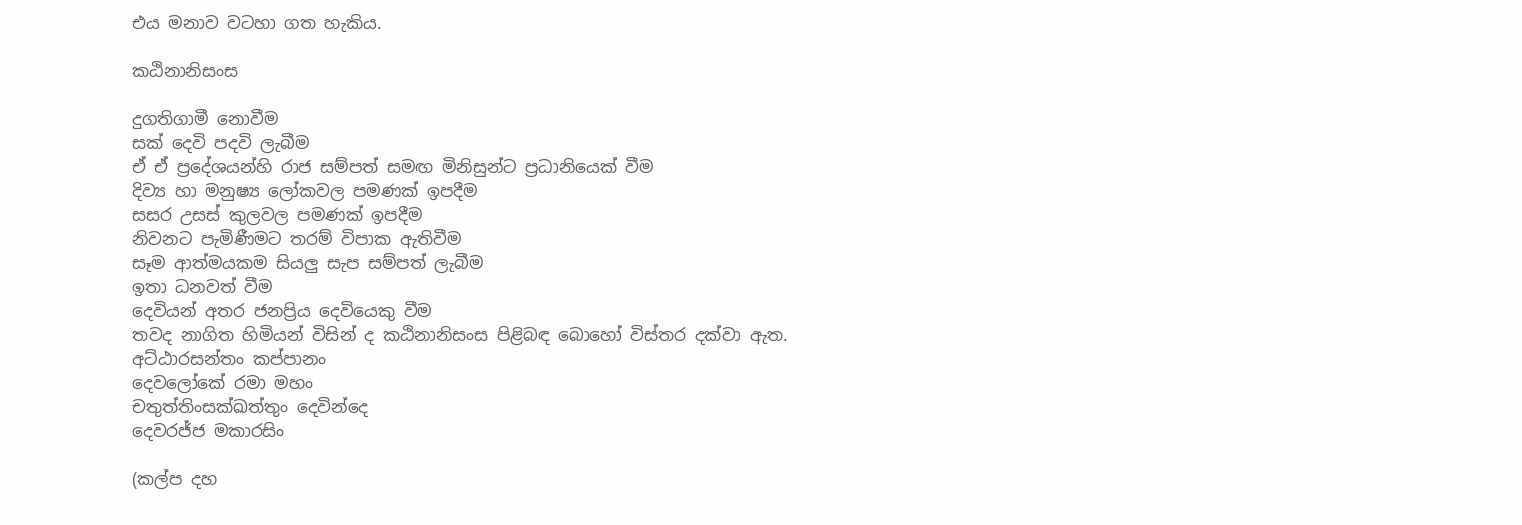එය මනාව වටහා ගත හැකිය.

කඨිනානිසංස

දුගතිගාමී නොවීම
සක් දෙවි පදවි ලැබීම
ඒ ඒ ප්‍රදේශයන්හි රාජ සම්පත් සමඟ මිනිසුන්ට ප්‍රධානියෙක් වීම
දිව්‍ය හා මනුෂ්‍ය ලෝකවල පමණක් ඉපදීම
සසර උසස් කුලවල පමණක් ඉපදීම
නිවනට පැමිණීමට තරම් විපාක ඇතිවීම
සෑම ආත්මයකම සියලු සැප සම්පත් ලැබීම
ඉතා ධනවත් වීම
දෙවියන් අතර ජනප්‍රිය දෙවියෙකු වීම
තවද නාගිත හිමියන් විසින් ද කඨිනානිසංස පිළිබඳ බොහෝ විස්තර දක්වා ඇත.
අට්ඨාරසන්තං කප්පානං
දෙවලෝකේ රමා මහං
චතුත්තිංසක්ඛත්තුං දෙවින්දෙ
දෙවරජ්ජ මකාරසිං

(කල්ප දහ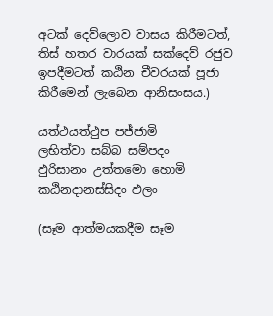අටක් දෙව්ලොව වාසය කිරීමටත්, තිස් හතර වාරයක් සක්දෙව් රජුව ඉපදීමටත් කඨින චීවරයක් පූජා කිරීමෙන් ලැබෙන ආනිසංසය.)

යත්ථයත්ථුප පජ්ජාමි
ලභිත්වා සබ්බ සම්පදං
ඵුරිසානං උත්තමො හොමි
කඨිනදානස්සිදං ඵලං

(සෑම ආත්මයකදීම සෑම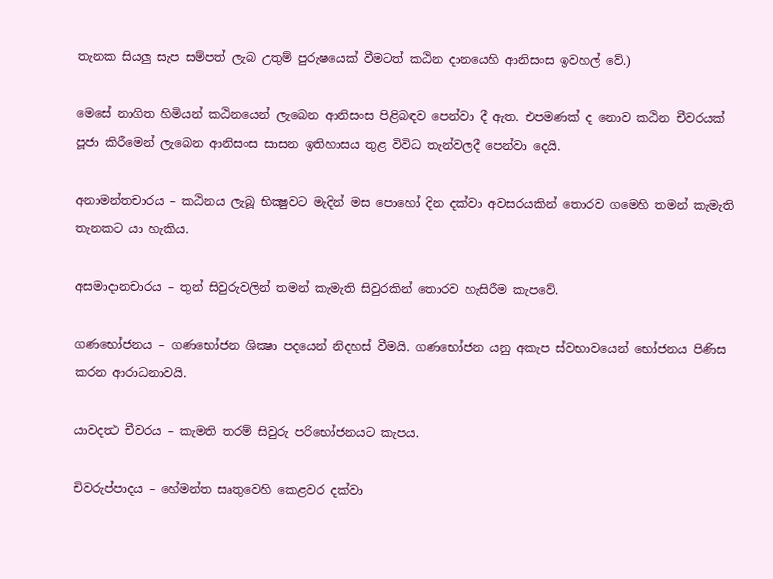තැනක සියලු සැප සම්පත් ලැබ උතුම් පුරුෂයෙක් වීමටත් කඨින දානයෙහි ආනිසංස ඉවහල් වේ.)

මෙසේ නාගිත හිමියන් කඨිනයෙන් ලැබෙන ආනිසංස පිළිබඳව පෙන්වා දී ඇත. එපමණක් ද නොව කඨින චීවරයක් පූජා කිරීමෙන් ලැබෙන ආනිසංස සාසන ඉතිහාසය තුළ විවිධ තැන්වලදී පෙන්වා දෙයි.

අනාමන්තචාරය – කඨිනය ලැබූ භික්‍ෂුවට මැදින් මස පොහෝ දින දක්වා අවසරයකින් තොරව ගමෙහි තමන් කැමැති තැනකට යා හැකිය.

අසමාදානචාරය – තුන් සිවුරුවලින් තමන් කැමැති සිවුරකින් තොරව හැසිරීම කැපවේ.

ගණභෝජනය – ගණභෝජන ශික්‍ෂා පදයෙන් නිදහස් වීමයි. ගණභෝජන යනු අකැප ස්වභාවයෙන් භෝජනය පිණිස කරන ආරාධනාවයි.

යාවදත්‍ථ චීවරය – කැමති තරම් සිවුරු පරිභෝජනයට කැපය.

චිවරුප්පාදය – හේමන්ත සෘතුවෙහි කෙළවර දක්වා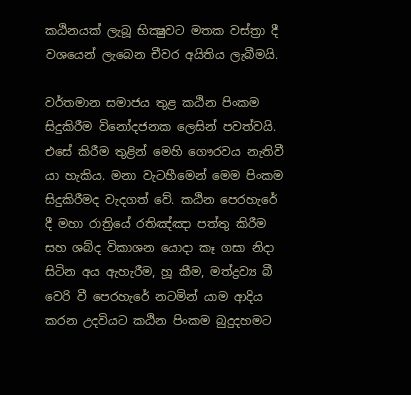කඨිනයක් ලැබූ භික්‍ෂුවට මතක වස්ත්‍රා දී වශයෙන් ලැබෙන චීවර අයිතිය ලැබීමයි.

වර්තමාන සමාජය තුළ කඨින පිංකම සිදුකිරීම විනෝදජනක ලෙසින් පවත්වයි. එසේ කිරීම තුළින් මෙහි ගෞරවය නැතිවී යා හැකිය. මනා වැටහීමෙන් මෙම පිංකම සිදුකිරීමද වැදගත් වේ. කඨින පෙරහැරේ දී මහා රාත්‍රියේ රතිඤ්ඤා පත්තු කිරීම සහ ශබ්ද විකාශන යොදා කෑ ගසා නිදා සිටින අය ඇහැරීම, හූ කීම, මත්ද්‍රව්‍ය බී වෙරි වී පෙරහැරේ නටමින් යාම ආදිය කරන උදවියට කඨින පිංකම බුදුදහමට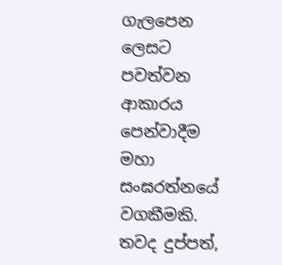ගැලපෙන ලෙසට පවත්වන ආකාරය පෙන්වාදීම මහා සංඝරත්නයේ වගකීමකි. තවද දුප්පත්,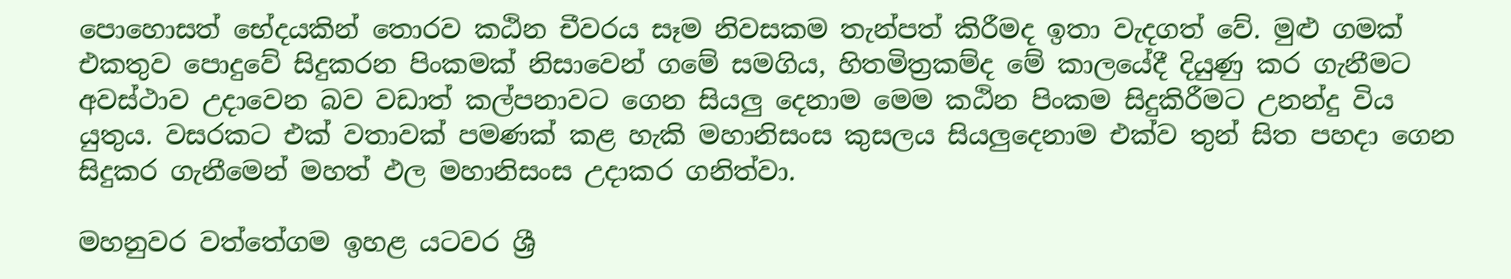පොහොසත් භේදයකින් තොරව කඨින චීවරය සෑම නිවසකම තැන්පත් කිරීමද ඉතා වැදගත් වේ. මුළු ගමක් එකතුව පොදුවේ සිදුකරන පිංකමක් නිසාවෙන් ගමේ සමගිය, හිතමිත්‍රකම්ද මේ කාලයේදී දියුණු කර ගැනීමට අවස්ථාව උදාවෙන බව වඩාත් කල්පනාවට ගෙන සියලු දෙනාම මෙම කඨින පිංකම සිදුකිරීමට උනන්දු විය යුතුය. වසරකට එක් වතාවක් පමණක් කළ හැකි මහානිසංස කුසලය සියලුදෙනාම එක්ව තුන් සිත පහදා ගෙන සිදුකර ගැනීමෙන් මහත් ඵල මහානිසංස උදාකර ගනිත්වා.

මහනුවර වත්තේගම ඉහළ යටවර ශ්‍රී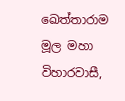ඛෙත්තාරාම මූල මහා විහාරවාසී,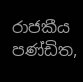රාජකීය පණ්ඩිත,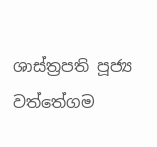ශාස්ත්‍රපති පූජ්‍ය වත්තේගම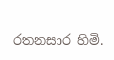රතනසාර හිමි.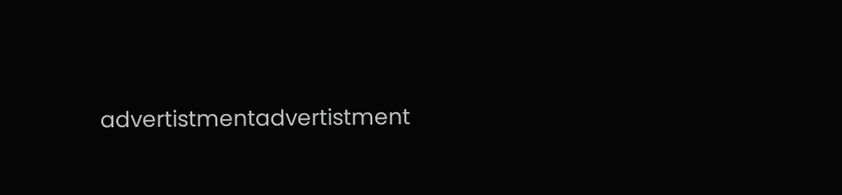advertistmentadvertistment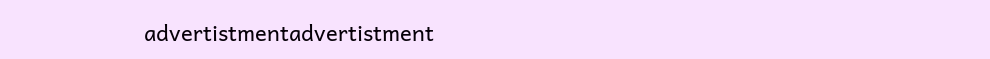advertistmentadvertistment